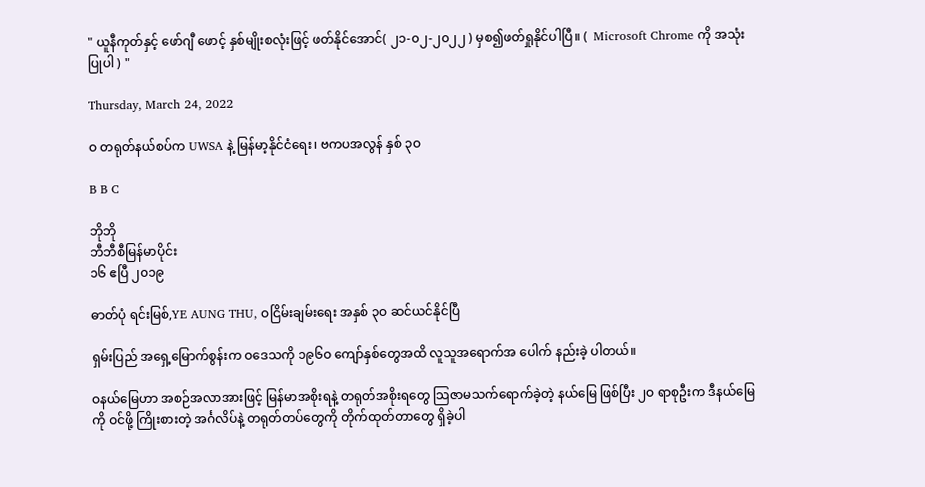" ယူနီကုတ်နှင့် ဖော်ဂျီ ဖောင့် နှစ်မျိုးစလုံးဖြင့် ဖတ်နိုင်အောင်( ၂၁-၀၂-၂၀၂၂ ) မှစ၍ဖတ်ရှုနိုင်ပါပြီ။ (  Microsoft Chrome ကို အသုံးပြုပါ ) "

Thursday, March 24, 2022

ဝ တရုတ်နယ်စပ်က UWSA နဲ့ မြန်မာ့နိုင်ငံရေး၊ ဗကပအလွန် နှစ် ၃ဝ

B B C

ဘိုဘို
ဘီဘီစီမြန်မာပိုင်း
၁၆ ဧပြီ ၂၀၁၉

ဓာတ်ပုံ ရင်းမြစ်,YE AUNG THU, ဝငြိမ်းချမ်းရေး အနှစ် ၃ဝ ဆင်ယင်နိုင်ပြီ

ရှမ်းပြည် အရှေ့မြောက်စွန်းက ဝဒေသကို ၁၉၆ဝ ကျော်နှစ်တွေအထိ လူသူအရောက်အ ပေါက် နည်းခဲ့ ပါတယ်။

ဝနယ်မြေဟာ အစဉ်အလာအားဖြင့် မြန်မာအစိုးရနဲ့ တရုတ်အစိုးရတွေ သြဇာမသက်ရောက်ခဲ့တဲ့ နယ်မြေ ဖြစ်ပြီး ၂ဝ ရာစုဦးက ဒီနယ်မြေကို ဝင်ဖို့ ကြိုးစားတဲ့ အင်္ဂလိပ်နဲ့ တရုတ်တပ်တွေကို တိုက်ထုတ်တာတွေ ရှိခဲ့ပါ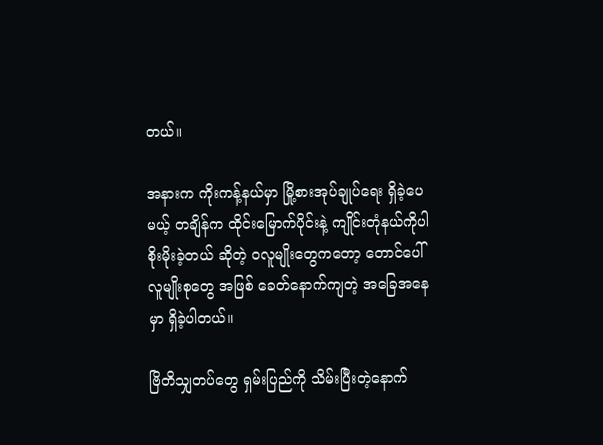တယ်။

အနားက ကိုးကန့်နယ်မှာ မြို့စားအုပ်ချုပ်ရေး ရှိခဲ့ပေမယ့် တချိန်က ထိုင်းမြောက်ပိုင်းနဲ့ ကျိုင်းတုံနယ်ကိုပါ စိုးမိုးခဲ့တယ် ဆိုတဲ့ ဝလူမျိုးတွေကတော့ တောင်ပေါ်လူမျိုးစုတွေ အဖြစ် ခေတ်နောက်ကျတဲ့ အခြေအနေမှာ ရှိခဲ့ပါတယ်။

ဗြိတိသျှတပ်တွေ ရှမ်းပြည်ကို သိမ်းပြီးတဲ့နောက်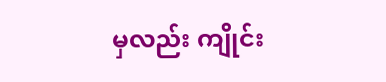မှလည်း ကျိုင်း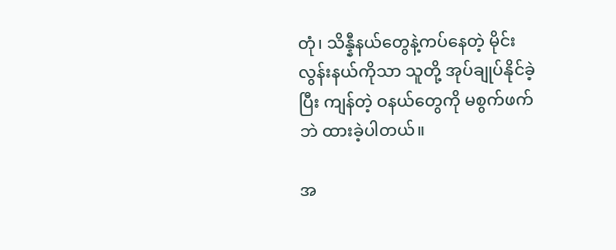တုံ၊ သိန္နီနယ်တွေနဲ့ကပ်နေတဲ့ မိုင်းလွန်းနယ်ကိုသာ သူတို့ အုပ်ချုပ်နိုင်ခဲ့ပြီး ကျန်တဲ့ ဝနယ်တွေကို မစွက်ဖက်ဘဲ ထားခဲ့ပါတယ်။

အ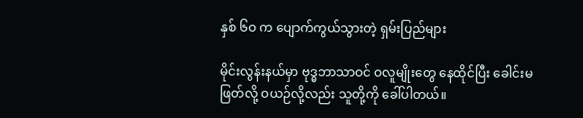နှစ် ၆ဝ က ပျောက်ကွယ်သွားတဲ့ ရှမ်းပြည်များ

မိုင်းလွန်းနယ်မှာ ဗုဒ္ဓဘာသာဝင် ဝလူမျိုးတွေ နေထိုင်ပြီး ခေါင်းမဖြတ်လို့ ဝယဉ်လို့လည်း သူတို့ကို ခေါ်ပါတယ်။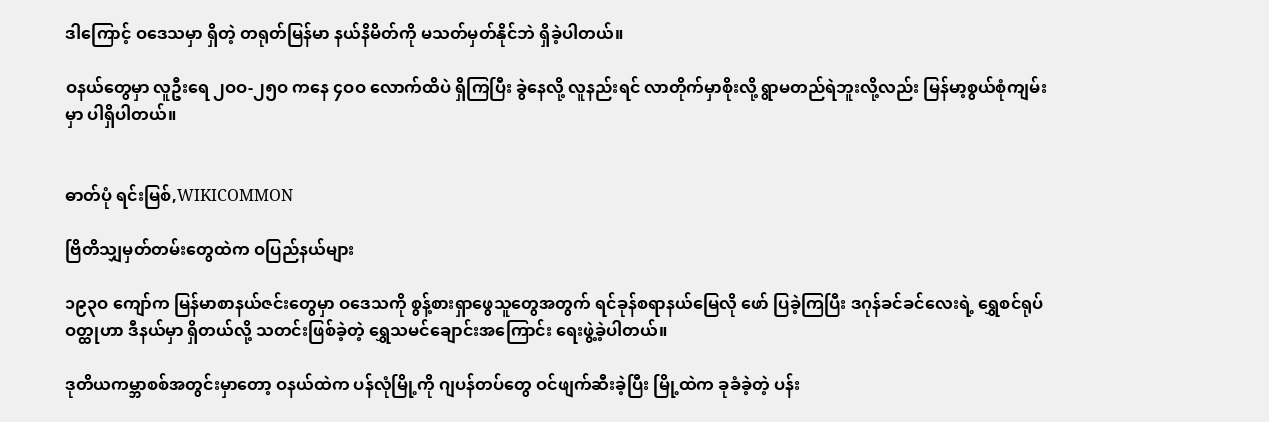ဒါကြောင့် ဝဒေသမှာ ရှိတဲ့ တရုတ်မြန်မာ နယ်နိမိတ်ကို မသတ်မှတ်နိုင်ဘဲ ရှိခဲ့ပါတယ်။

ဝနယ်တွေမှာ လူဦးရေ ၂ဝဝ-၂၅ဝ ကနေ ၄ဝဝ လောက်ထိပဲ ရှိကြပြီး ခွဲနေလို့ လူနည်းရင် လာတိုက်မှာစိုးလို့ ရွာမတည်ရဲဘူးလို့လည်း မြန်မာ့စွယ်စုံကျမ်းမှာ ပါရှိပါတယ်။


ဓာတ်ပုံ ရင်းမြစ်,WIKICOMMON

ဗြိတိသျှမှတ်တမ်းတွေထဲက ဝပြည်နယ်များ

၁၉၃ဝ ကျော်က မြန်မာစာနယ်ဇင်းတွေမှာ ဝဒေသကို စွန့်စားရှာဖွေသူတွေအတွက် ရင်ခုန်စရာနယ်မြေလို ဖော် ပြခဲ့ကြပြီး ဒဂုန်ခင်ခင်လေးရဲ့ ရွှေစင်ရုပ် ဝတ္ထုဟာ ဒီနယ်မှာ ရှိတယ်လို့ သတင်းဖြစ်ခဲ့တဲ့ ရွှေသမင်ချောင်းအကြောင်း ရေးဖွဲ့ခဲ့ပါတယ်။

ဒုတိယကမ္ဘာစစ်အတွင်းမှာတော့ ဝနယ်ထဲက ပန်လုံမြို့ကို ဂျပန်တပ်တွေ ဝင်ဖျက်ဆီးခဲ့ပြီး မြို့ထဲက ခုခံခဲ့တဲ့ ပန်း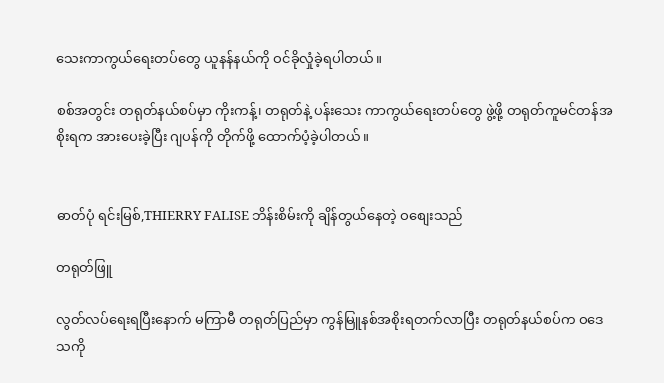သေးကာကွယ်ရေးတပ်တွေ ယူနန်နယ်ကို ဝင်ခိုလှုံခဲ့ရပါတယ်။

စစ်အတွင်း တရုတ်နယ်စပ်မှာ ကိုးကန့်၊ တရုတ်နဲ့ ပန်းသေး ကာကွယ်ရေးတပ်တွေ ဖွဲ့ဖို့ တရုတ်ကူမင်တန်အစိုးရက အားပေးခဲ့ပြီး ဂျပန်ကို တိုက်ဖို့ ထောက်ပံ့ခဲ့ပါတယ်။


ဓာတ်ပုံ ရင်းမြစ်,THIERRY FALISE ဘိန်းစိမ်းကို ချိန်တွယ်နေတဲ့ ဝစျေးသည်

တရုတ်ဖြူ

လွတ်လပ်ရေးရပြီးနောက် မကြာမီ တရုတ်ပြည်မှာ ကွန်မြူနစ်အစိုးရတက်လာပြီး တရုတ်နယ်စပ်က ဝဒေသကို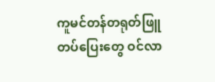ကူမင်တန်တရုတ်ဖြူတပ်ပြေးတွေ ဝင်လာ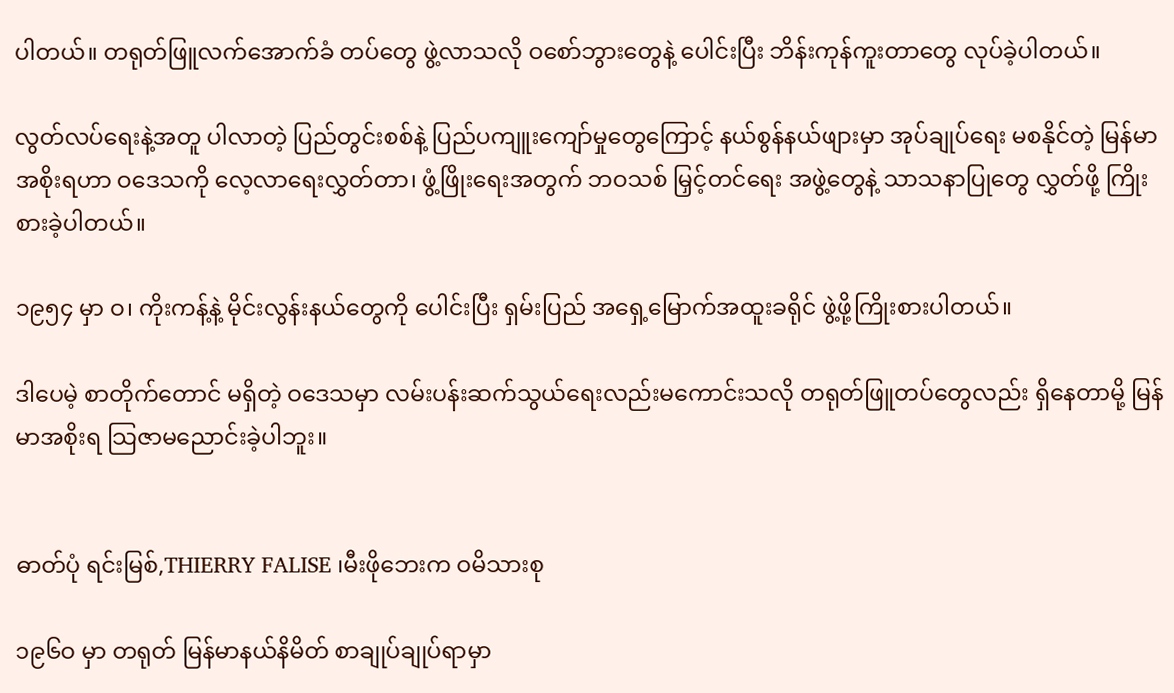ပါတယ်။ တရုတ်ဖြူလက်အောက်ခံ တပ်တွေ ဖွဲ့လာသလို ဝစော်ဘွားတွေနဲ့ ပေါင်းပြီး ဘိန်းကုန်ကူးတာတွေ လုပ်ခဲ့ပါတယ်။

လွတ်လပ်ရေးနဲ့အတူ ပါလာတဲ့ ပြည်တွင်းစစ်နဲ့ ပြည်ပကျူးကျော်မှုတွေကြောင့် နယ်စွန်နယ်ဖျားမှာ အုပ်ချုပ်ရေး မစနိုင်တဲ့ မြန်မာအစိုးရဟာ ဝဒေသကို လေ့လာရေးလွှတ်တာ၊ ဖွံ့ဖြိုးရေးအတွက် ဘဝသစ် မြှင့်တင်ရေး အဖွဲ့တွေနဲ့ သာသနာပြုတွေ လွှတ်ဖို့ ကြိုးစားခဲ့ပါတယ်။

၁၉၅၄ မှာ ဝ၊ ကိုးကန့်နဲ့ မိုင်းလွန်းနယ်တွေကို ပေါင်းပြီး ရှမ်းပြည် အရှေ့မြောက်အထူးခရိုင် ဖွဲ့ဖို့ကြိုးစားပါတယ်။

ဒါပေမဲ့ စာတိုက်တောင် မရှိတဲ့ ဝဒေသမှာ လမ်းပန်းဆက်သွယ်ရေးလည်းမကောင်းသလို တရုတ်ဖြူတပ်တွေလည်း ရှိနေတာမို့ မြန်မာအစိုးရ သြဇာမညောင်းခဲ့ပါဘူး။


ဓာတ်ပုံ ရင်းမြစ်,THIERRY FALISE ၊မီးဖိုဘေးက ဝမိသားစု

၁၉၆ဝ မှာ တရုတ် မြန်မာနယ်နိမိတ် စာချုပ်ချုပ်ရာမှာ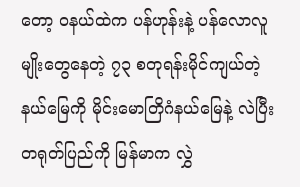တော့ ဝနယ်ထဲက ပန်ဟုန်းနဲ့ ပန်လောလူမျိုးတွေနေတဲ့ ၇၃ စတုရန်းမိုင်ကျယ်တဲ့နယ်မြေကို မိုင်းမောတြိဂံနယ်မြေနဲ့ လဲပြီး တရုတ်ပြည်ကို မြန်မာက လွှဲ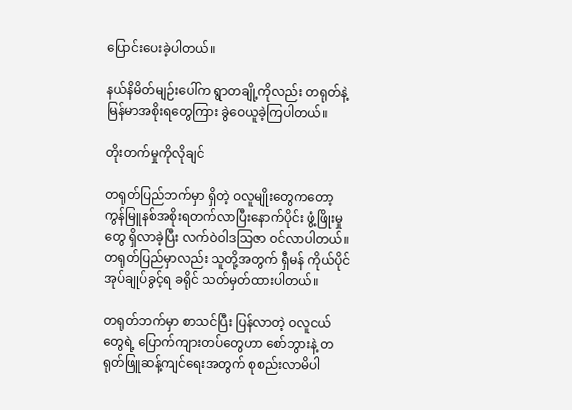ပြောင်းပေးခဲ့ပါတယ်။

နယ်နိမိတ်မျဉ်းပေါ်က ရွာတချို့ကိုလည်း တရုတ်နဲ့ မြန်မာအစိုးရတွေကြား ခွဲဝေယူခဲ့ကြပါတယ်။

တိုးတက်မှုကိုလိုချင်

တရုတ်ပြည်ဘက်မှာ ရှိတဲ့ ဝလူမျိုးတွေကတော့ ကွန်မြူနစ်အစိုးရတက်လာပြီးနောက်ပိုင်း ဖွံ့ဖြိုးမှုတွေ ရှိလာခဲ့ပြီး လက်ဝဲဝါဒသြဇာ ဝင်လာပါတယ်။ တရုတ်ပြည်မှာလည်း သူတို့အတွက် ရှီမန် ကိုယ်ပိုင် အုပ်ချုပ်ခွင့်ရ ခရိုင် သတ်မှတ်ထားပါတယ်။

တရုတ်ဘက်မှာ စာသင်ပြီး ပြန်လာတဲ့ ဝလူငယ်တွေရဲ့ ပြောက်ကျားတပ်တွေဟာ စော်ဘွားနဲ့ တရုတ်ဖြူဆန့်ကျင်ရေးအတွက် စုစည်းလာမိပါ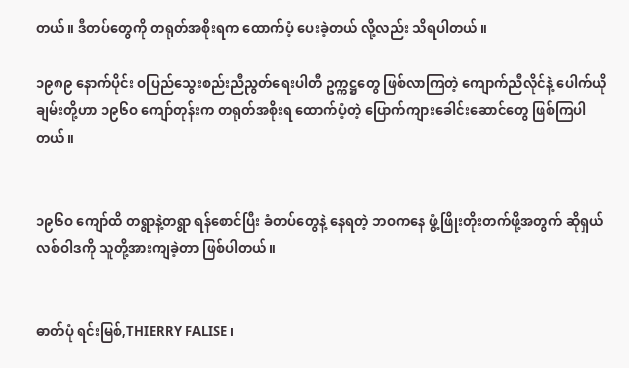တယ်။ ဒီတပ်တွေကို တရုတ်အစိုးရက ထောက်ပံ့ ပေးခဲ့တယ် လို့လည်း သိရပါတယ်။

၁၉၈၉ နောက်ပိုင်း ဝပြည်သွေးစည်းညီညွတ်ရေးပါတီ ဥက္ကဋ္ဌတွေ ဖြစ်လာကြတဲ့ ကျောက်ညီလိုင်နဲ့ ပေါက်ယိုချမ်းတို့ဟာ ၁၉၆ဝ ကျော်တုန်းက တရုတ်အစိုးရ ထောက်ပံ့တဲ့ ပြောက်ကျားခေါင်းဆောင်တွေ ဖြစ်ကြပါတယ်။


၁၉၆ဝ ကျော်ထိ တရွာနဲ့တရွာ ရန်စောင်ပြီး ခံတပ်တွေနဲ့ နေရတဲ့ ဘဝကနေ ဖွံ့ဖြိုးတိုးတက်ဖို့အတွက် ဆိုရှယ် လစ်ဝါဒကို သူတို့အားကျခဲ့တာ ဖြစ်ပါတယ်။


ဓာတ်ပုံ ရင်းမြစ်,THIERRY FALISE ၊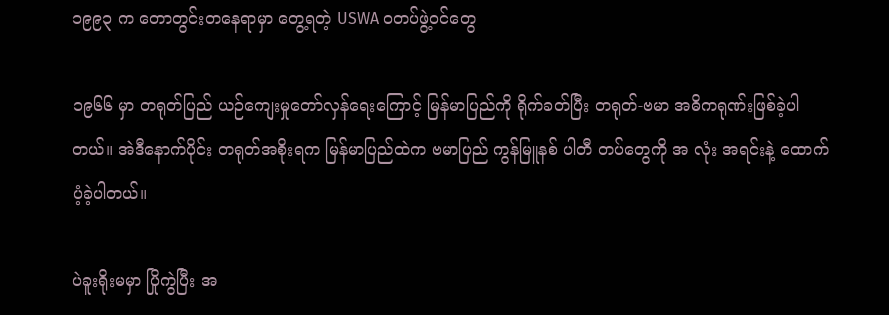၁၉၉၃ က တောတွင်းတနေရာမှာ တွေ့ရတဲ့ USWA ဝတပ်ဖွဲ့ဝင်တွေ

၁၉၆၆ မှာ တရုတ်ပြည် ယဉ်ကျေးမှုတော်လှန်ရေးကြောင့် မြန်မာပြည်ကို ရိုက်ခတ်ပြီး တရုတ်-ဗမာ အဓိကရုဏ်းဖြစ်ခဲ့ပါတယ်။ အဲဒီနောက်ပိုင်း တရုတ်အစိုးရက မြန်မာပြည်ထဲက ဗမာပြည် ကွန်မြူနစ် ပါတီ တပ်တွေကို အ လုံး အရင်းနဲ့ ထောက်ပံ့ခဲ့ပါတယ်။

ပဲခူးရိုးမမှာ ပြိုကွဲပြီး အ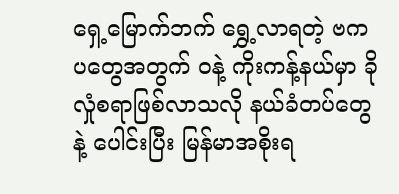ရှေ့မြောက်ဘက် ရွှေ့လာရတဲ့ ဗကပတွေအတွက် ဝနဲ့ ကိုးကန့်နယ်မှာ ခိုလှုံစရာဖြစ်လာသလို နယ်ခံတပ်တွေနဲ့ ပေါင်းပြီး မြန်မာအစိုးရ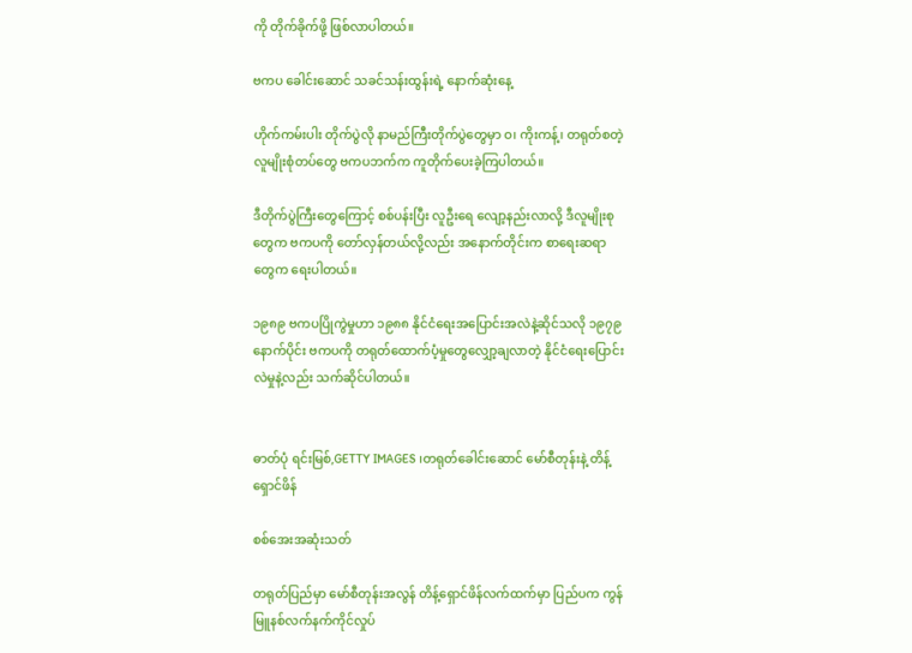ကို တိုက်ခိုက်ဖို့ ဖြစ်လာပါတယ်။

ဗကပ ခေါင်းဆောင် သခင်သန်းထွန်းရဲ့ နောက်ဆုံးနေ့

ဟိုက်ကမ်းပါး တိုက်ပွဲလို နာမည်ကြီးတိုက်ပွဲတွေမှာ ဝ၊ ကိုးကန့်၊ တရုတ်စတဲ့ လူမျိုးစုံတပ်တွေ ဗကပဘက်က ကူတိုက်ပေးခဲ့ကြပါတယ်။

ဒီတိုက်ပွဲကြီးတွေကြောင့် စစ်ပန်းပြီး လူဦးရေ လျော့နည်းလာလို့ ဒီလူမျိုးစုတွေက ဗကပကို တော်လှန်တယ်လို့လည်း အနောက်တိုင်းက စာရေးဆရာတွေက ရေးပါတယ်။

၁၉၈၉ ဗကပပြိုကွဲမှုဟာ ၁၉၈၈ နိုင်ငံရေးအပြောင်းအလဲနဲ့ဆိုင်သလို ၁၉၇၉ နောက်ပိုင်း ဗကပကို တရုတ်ထောက်ပံ့မှုတွေလျှော့ချလာတဲ့ နိုင်ငံရေးပြောင်းလဲမှုနဲ့လည်း သက်ဆိုင်ပါတယ်။


ဓာတ်ပုံ ရင်းမြစ်,GETTY IMAGES ၊တရုတ်ခေါင်းဆောင် မော်စီတုန်းနဲ့ တိန့်ရှောင်ဖိန်

စစ်အေးအဆုံးသတ်

တရုတ်ပြည်မှာ မော်စီတုန်းအလွန် တိန့်ရှောင်ဖိန်လက်ထက်မှာ ပြည်ပက ကွန်မြူနစ်လက်နက်ကိုင်လှုပ်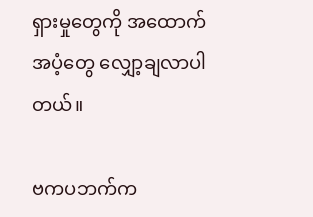ရှားမှုတွေကို အထောက်အပံ့တွေ လျှော့ချလာပါတယ်။

ဗကပဘက်က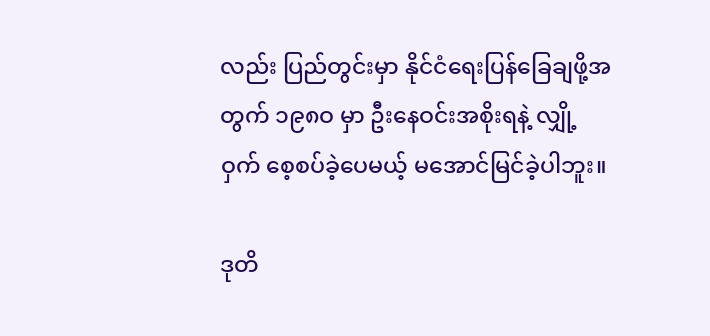လည်း ပြည်တွင်းမှာ နိုင်ငံရေးပြန်ခြေချဖို့အတွက် ၁၉၈ဝ မှာ ဦးနေဝင်းအစိုးရနဲ့ လျှို့ဝှက် စေ့စပ်ခဲ့ပေမယ့် မအောင်မြင်ခဲ့ပါဘူး။

ဒုတိ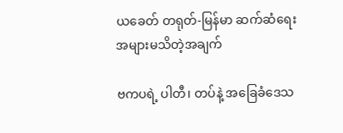ယခေတ် တရုတ်-မြန်မာ ဆက်ဆံရေး အများမသိတဲ့အချက်

ဗကပရဲ့ ပါတီ၊ တပ်နဲ့ အခြေခံဒေသ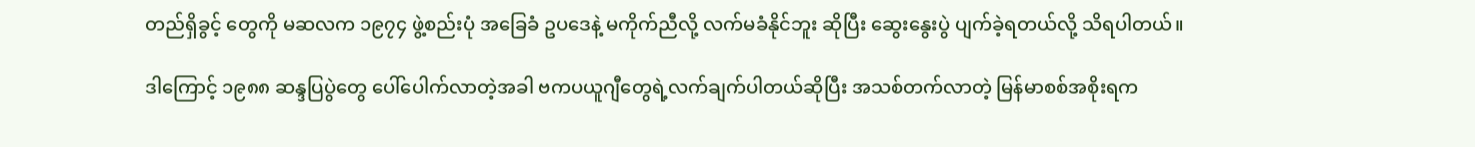တည်ရှိခွင့် တွေကို မဆလက ၁၉၇၄ ဖွဲ့စည်းပုံ အခြေခံ ဥပဒေနဲ့ မကိုက်ညီလို့ လက်မခံနိုင်ဘူး ဆိုပြီး ဆွေးနွေးပွဲ ပျက်ခဲ့ရတယ်လို့ သိရပါတယ်။

ဒါကြောင့် ၁၉၈၈ ဆန္ဒပြပွဲတွေ ပေါ်ပေါက်လာတဲ့အခါ ဗကပယူဂျီတွေရဲ့လက်ချက်ပါတယ်ဆိုပြီး အသစ်တက်လာတဲ့ မြန်မာစစ်အစိုးရက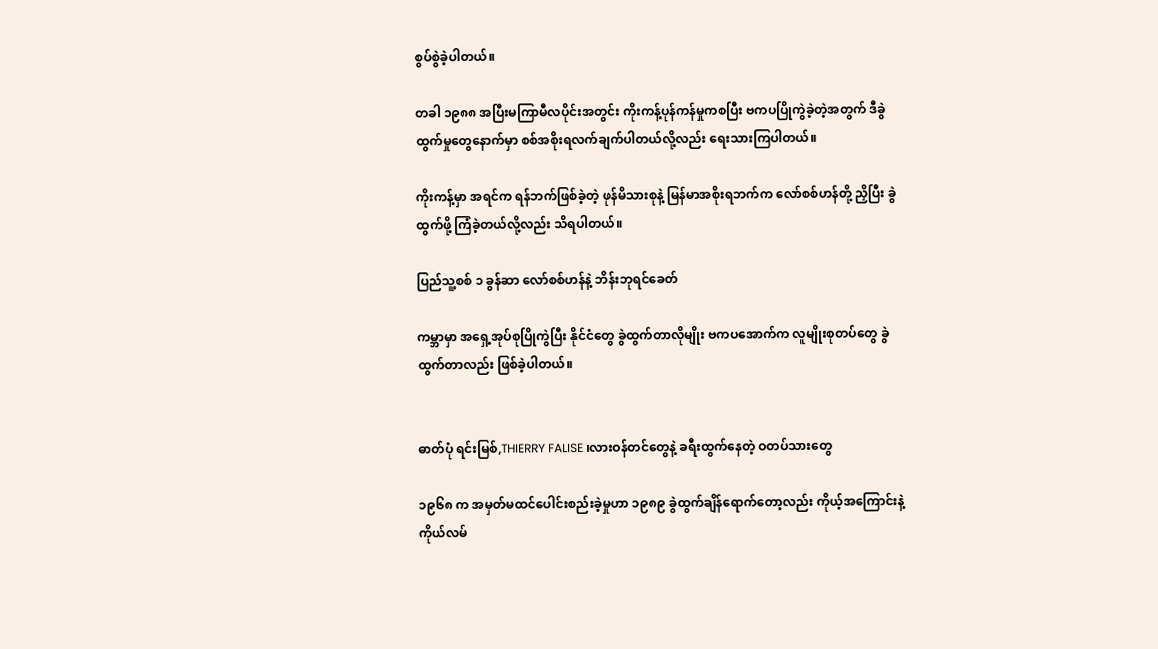စွပ်စွဲခဲ့ပါတယ်။

တခါ ၁၉၈၈ အပြီးမကြာမီလပိုင်းအတွင်း ကိုးကန့်ပုန်ကန်မှုကစပြီး ဗကပပြိုကွဲခဲ့တဲ့အတွက် ဒီခွဲထွက်မှုတွေနောက်မှာ စစ်အစိုးရလက်ချက်ပါတယ်လို့လည်း ရေးသားကြပါတယ်။

ကိုးကန့်မှာ အရင်က ရန်ဘက်ဖြစ်ခဲ့တဲ့ ဖုန်မိသားစုနဲ့ မြန်မာအစိုးရဘက်က လော်စစ်ဟန်တို့ ညှိပြီး ခွဲထွက်ဖို့ ကြံခဲ့တယ်လို့လည်း သိရပါတယ်။

ပြည်သူ့စစ် ၁ ခွန်ဆာ လော်စစ်ဟန်နဲ့ ဘိန်းဘုရင်ခေတ်

ကမ္ဘာမှာ အရှေ့အုပ်စုပြိုကွဲပြီး နိုင်ငံတွေ ခွဲထွက်တာလိုမျိုး ဗကပအောက်က လူမျိုးစုတပ်တွေ ခွဲထွက်တာလည်း ဖြစ်ခဲ့ပါတယ်။


ဓာတ်ပုံ ရင်းမြစ်,THIERRY FALISE ၊လားဝန်တင်တွေနဲ့ ခရီးထွက်နေတဲ့ ဝတပ်သားတွေ

၁၉၆၈ က အမှတ်မထင်ပေါင်းစည်းခဲ့မှုဟာ ၁၉၈၉ ခွဲထွက်ချိန်ရောက်တော့လည်း ကိုယ့်အကြောင်းနဲ့ကိုယ်လမ်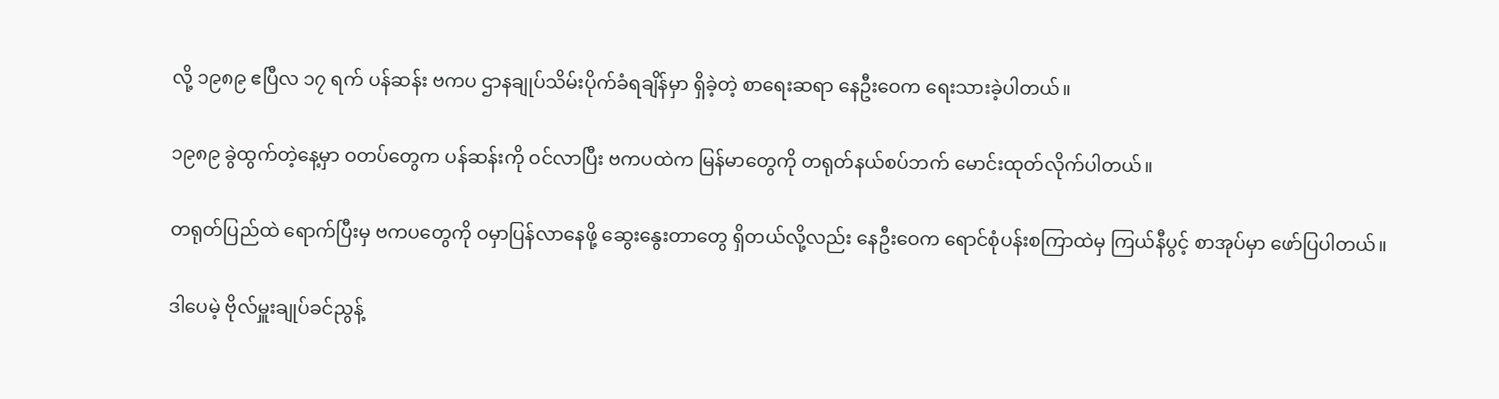လို့ ၁၉၈၉ ဧပြီလ ၁၇ ရက် ပန်ဆန်း ဗကပ ဌာနချုပ်သိမ်းပိုက်ခံရချိန်မှာ ရှိခဲ့တဲ့ စာရေးဆရာ နေဦးဝေက ရေးသားခဲ့ပါတယ်။

၁၉၈၉ ခွဲထွက်တဲ့နေ့မှာ ဝတပ်တွေက ပန်ဆန်းကို ဝင်လာပြီး ဗကပထဲက မြန်မာတွေကို တရုတ်နယ်စပ်ဘက် မောင်းထုတ်လိုက်ပါတယ်။

တရုတ်ပြည်ထဲ ရောက်ပြီးမှ ဗကပတွေကို ဝမှာပြန်လာနေဖို့ ဆွေးနွေးတာတွေ ရှိတယ်လို့လည်း နေဦးဝေက ရောင်စုံပန်းစကြာထဲမှ ကြယ်နီပွင့် စာအုပ်မှာ ဖော်ပြပါတယ်။

ဒါပေမဲ့ ဗိုလ်မှူးချုပ်ခင်ညွန့်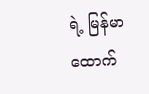ရဲ့ မြန်မာထောက်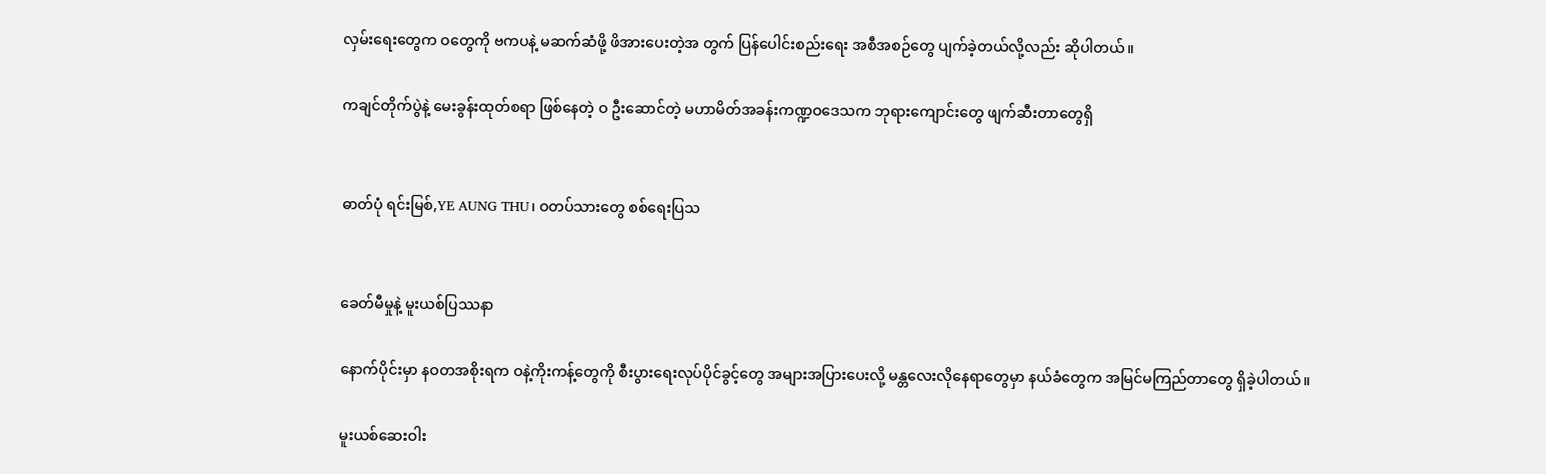လှမ်းရေးတွေက ဝတွေကို ဗကပနဲ့ မဆက်ဆံဖို့ ဖိအားပေးတဲ့အ တွက် ပြန်ပေါင်းစည်းရေး အစီအစဉ်တွေ ပျက်ခဲ့တယ်လို့လည်း ဆိုပါတယ်။

ကချင်တိုက်ပွဲနဲ့ မေးခွန်းထုတ်စရာ ဖြစ်နေတဲ့ ဝ ဦးဆောင်တဲ့ မဟာမိတ်အခန်းကဏ္ဍဝဒေသက ဘုရားကျောင်းတွေ ဖျက်ဆီးတာတွေရှိ


ဓာတ်ပုံ ရင်းမြစ်,YE AUNG THU၊ ဝတပ်သားတွေ စစ်ရေးပြသ


ခေတ်မီမှုနဲ့ မူးယစ်ပြဿနာ

နောက်ပိုင်းမှာ နဝတအစိုးရက ဝနဲ့ကိုးကန့်တွေကို စီးပွားရေးလုပ်ပိုင်ခွင့်တွေ အများအပြားပေးလို့ မန္တလေးလိုနေရာတွေမှာ နယ်ခံတွေက အမြင်မကြည်တာတွေ ရှိခဲ့ပါတယ်။

မူးယစ်ဆေးဝါး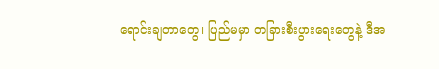ရောင်းချတာတွေ၊ ပြည်မမှာ တခြားစီးပွားရေးတွေနဲ့ ဒီအ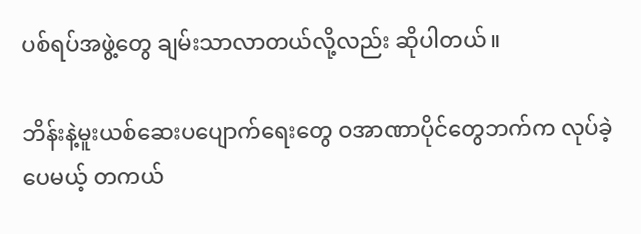ပစ်ရပ်အဖွဲ့တွေ ချမ်းသာလာတယ်လို့လည်း ဆိုပါတယ်။

ဘိန်းနဲ့မူးယစ်ဆေးပပျောက်ရေးတွေ ဝအာဏာပိုင်တွေဘက်က လုပ်ခဲ့ပေမယ့် တကယ်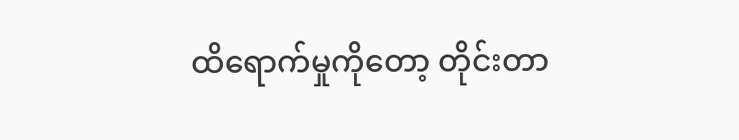ထိရောက်မှုကိုတော့ တိုင်းတာ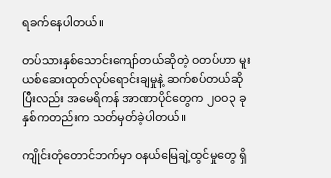ရခက်နေပါတယ်။

တပ်သားနှစ်သောင်းကျော်တယ်ဆိုတဲ့ ဝတပ်ဟာ မူးယစ်ဆေးထုတ်လုပ်ရောင်းချမှုနဲ့ ဆက်စပ်တယ်ဆိုပြီးလည်း အမေရိကန် အာဏာပိုင်တွေက ၂ဝဝ၃ ခုနှစ်ကတည်းက သတ်မှတ်ခဲ့ပါတယ်။

ကျိုင်းတုံတောင်ဘက်မှာ ဝနယ်မြေချဲ့ထွင်မှုတွေ ရှိ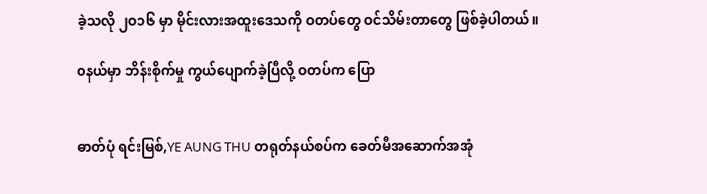ခဲ့သလို ၂ဝ၁၆ မှာ မိုင်းလားအထူးဒေသကို ဝတပ်တွေ ဝင်သိမ်းတာတွေ ဖြစ်ခဲ့ပါတယ်။

၀နယ်မှာ ဘိန်းစိုက်မှု ကွယ်ပျောက်ခဲ့ပြီလို့ ဝတပ်က ပြော


ဓာတ်ပုံ ရင်းမြစ်,YE AUNG THU တရုတ်နယ်စပ်က ခေတ်မီအဆောက်အအုံ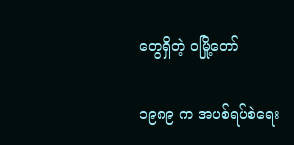တွေရှိတဲ့ ဝမြို့တော်

၁၉၈၉ က အပစ်ရပ်စဲရေး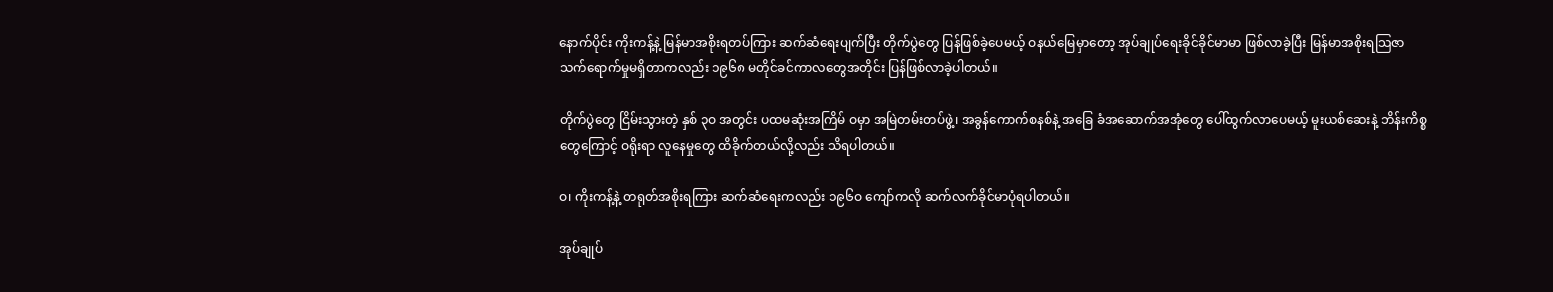နောက်ပိုင်း ကိုးကန့်နဲ့ မြန်မာအစိုးရတပ်ကြား ဆက်ဆံရေးပျက်ပြီး တိုက်ပွဲတွေ ပြန်ဖြစ်ခဲ့ပေမယ့် ဝနယ်မြေမှာတော့ အုပ်ချုပ်ရေးခိုင်ခိုင်မာမာ ဖြစ်လာခဲ့ပြီး မြန်မာအစိုးရသြဇာ သက်ရောက်မှုမရှိတာကလည်း ၁၉၆၈ မတိုင်ခင်ကာလတွေအတိုင်း ပြန်ဖြစ်လာခဲ့ပါတယ်။

တိုက်ပွဲတွေ ငြိမ်းသွားတဲ့ နှစ် ၃ဝ အတွင်း ပထမဆုံးအကြိမ် ဝမှာ အမြဲတမ်းတပ်ဖွဲ့၊ အခွန်ကောက်စနစ်နဲ့ အခြေ ခံအဆောက်အအုံတွေ ပေါ်ထွက်လာပေမယ့် မူးယစ်ဆေးနဲ့ ဘိန်းကိစ္စတွေကြောင့် ဝရိုးရာ လူနေမှုတွေ ထိခိုက်တယ်လို့လည်း သိရပါတယ်။

ဝ၊ ကိုးကန့်နဲ့ တရုတ်အစိုးရကြား ဆက်ဆံရေးကလည်း ၁၉၆ဝ ကျော်ကလို ဆက်လက်ခိုင်မာပုံရပါတယ်။

အုပ်ချုပ်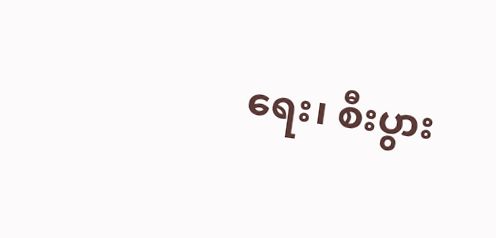ရေး၊ စီးပွား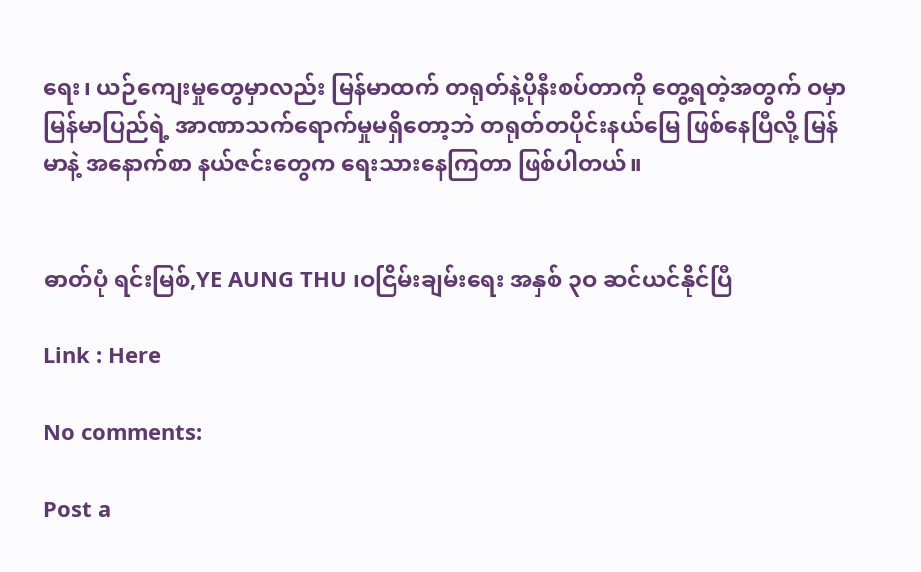ရေး၊ ယဉ်ကျေးမှုတွေမှာလည်း မြန်မာထက် တရုတ်နဲ့ပိုနီးစပ်တာကို တွေ့ရတဲ့အတွက် ဝမှာ မြန်မာပြည်ရဲ့ အာဏာသက်ရောက်မှုမရှိတော့ဘဲ တရုတ်တပိုင်းနယ်မြေ ဖြစ်နေပြီလို့ မြန်မာနဲ့ အနောက်စာ နယ်ဇင်းတွေက ရေးသားနေကြတာ ဖြစ်ပါတယ်။


ဓာတ်ပုံ ရင်းမြစ်,YE AUNG THU ၊ဝငြိမ်းချမ်းရေး အနှစ် ၃ဝ ဆင်ယင်နိုင်ပြီ

Link : Here

No comments:

Post a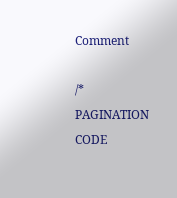Comment

/* PAGINATION CODE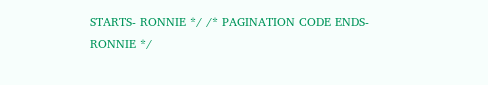STARTS- RONNIE */ /* PAGINATION CODE ENDS- RONNIE */